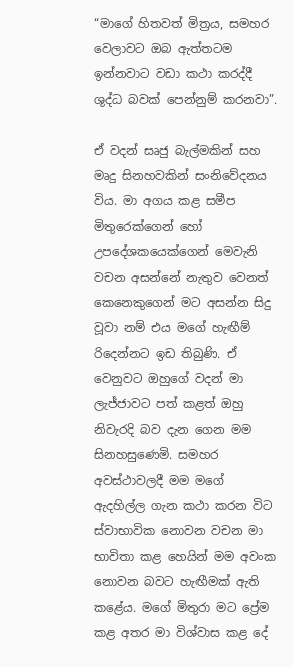“මාගේ හිතවත් මිත්‍රය, සමහර වෙලාවට ඔබ ඇත්තටම ඉන්නවාට වඩා කථා කරද්දී ශුද්ධ බවක් පෙන්නුම් කරනවා”.

ඒ වදන් සෘජු බැල්මකින් සහ මෘදු සිනහවකින් සංනිවේදනය විය. මා අගය කළ සමීප මිතුරෙක්ගෙන් හෝ උපදේශකයෙක්ගෙන් මෙවැනි වචන අසන්නේ නැතුව වෙනත් කෙනෙකුගෙන් මට අසන්න සිදු වූවා නම් එය මගේ හැඟීම් රිදෙන්නට ඉඩ තිබුණි. ඒ වෙනුවට ඔහුගේ වදන් මා ලැජ්ජාවට පත් කළත් ඔහු නිවැරදි බව දැන ගෙන මම සිනහසුණෙමි. සමහර අවස්ථාවලදී මම මගේ ඇදහිල්ල ගැන කථා කරන විට ස්වාභාවික නොවන වචන මා භාවිතා කළ හෙයින් මම අවංක නොවන බවට හැඟීමක් ඇති කළේය. මගේ මිතුරා මට ප්‍රේම කළ අතර මා විශ්වාස කළ දේ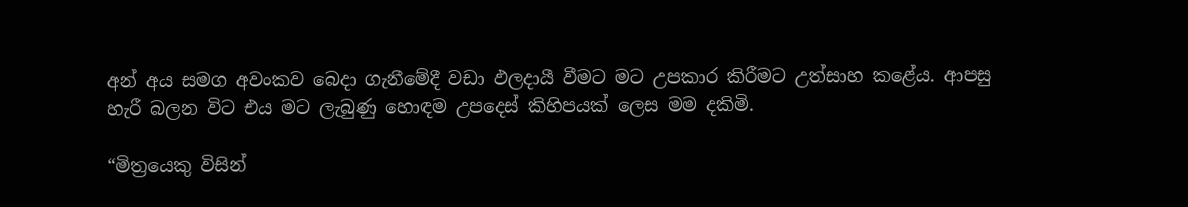අන් අය සමග අවංකව බෙදා ගැනීමේදී වඩා ඵලදායී වීමට මට උපකාර කිරීමට උත්සාහ කළේය. ආපසු හැරී බලන විට එය මට ලැබුණු හොඳම උපදෙස් කිහිපයක් ලෙස මම දකිමි.

“මිත්‍රයෙකු විසින්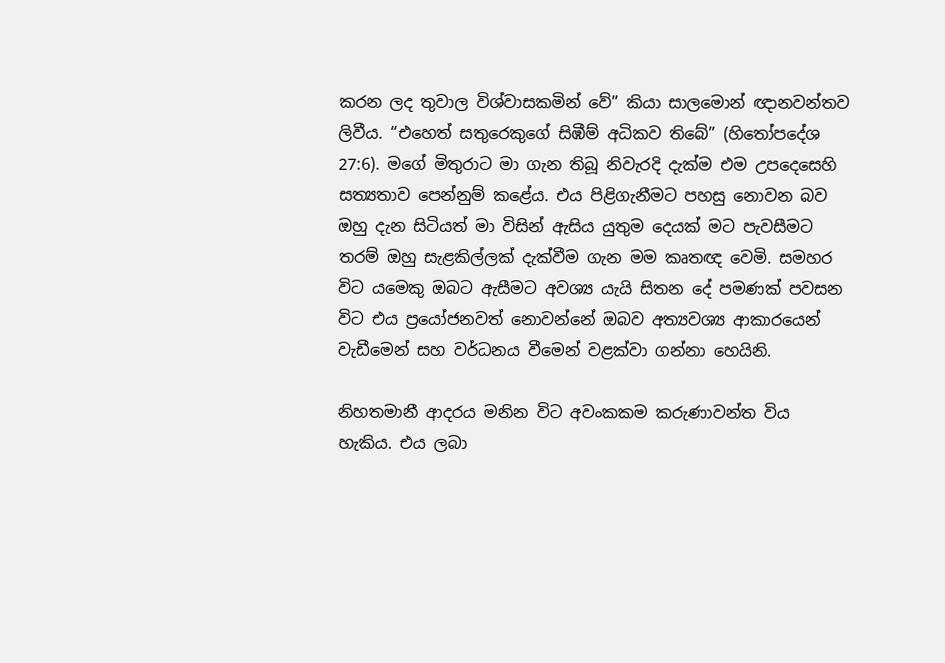කරන ලද තුවාල විශ්වාසකමින් වේ” කියා සාලමොන් ඥානවන්තව ලිවීය. “එහෙත් සතුරෙකුගේ සිඹීම් අධිකව තිබේ” (හිතෝපදේශ 27:6). මගේ මිතුරාට මා ගැන තිබූ නිවැරදි දැක්ම එම උපදෙසෙහි සත්‍යතාව පෙන්නුම් කළේය. එය පිළිගැනීමට පහසු නොවන බව ඔහු දැන සිටියත් මා විසින් ඇසිය යුතුම දෙයක් මට පැවසීමට තරම් ඔහු සැළකිල්ලක් දැක්වීම ගැන මම කෘතඥ වෙමි. සමහර විට යමෙකු ඔබට ඇසීමට අවශ්‍ය යැයි සිතන දේ පමණක් පවසන විට එය ප්‍රයෝජනවත් නොවන්නේ ඔබව අත්‍යවශ්‍ය ආකාරයෙන් වැඩීමෙන් සහ වර්ධනය වීමෙන් වළක්වා ගන්නා හෙයිනි.

නිහතමානී ආදරය මනින විට අවංකකම කරුණාවන්ත විය හැකිය. එය ලබා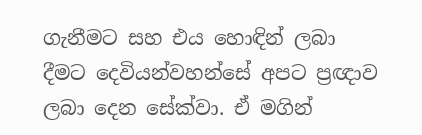ගැනීමට සහ එය හොඳින් ලබා දීමට දෙවියන්වහන්සේ අපට ප්‍රඥාව ලබා දෙන සේක්වා. ඒ මගින්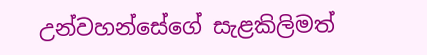උන්වහන්සේගේ සැළකිලිමත්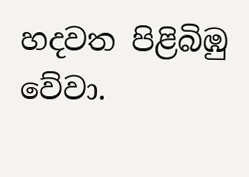හදවත පිළිබිඹු වේවා.